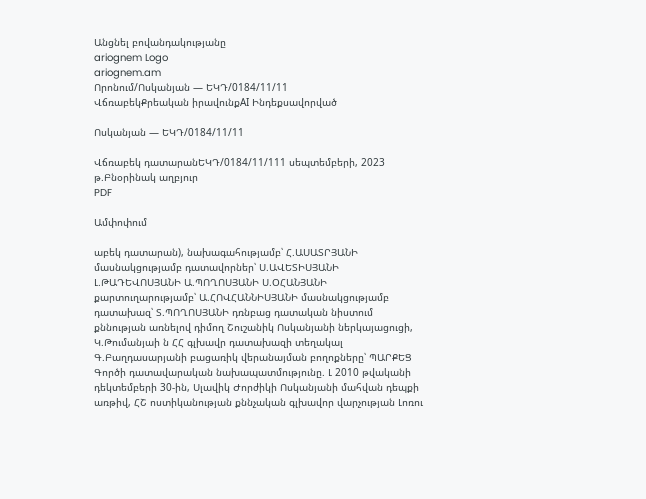Անցնել բովանդակությանը
ariognem Logo
ariognem.am
Որոնում/Ոսկանյան — ԵԿԴ/0184/11/11
ՎճռաբեկՔրեական իրավունքAI Ինդեքսավորված

Ոսկանյան — ԵԿԴ/0184/11/11

Վճռաբեկ դատարանԵԿԴ/0184/11/111 սեպտեմբերի, 2023 թ.Բնօրինակ աղբյուր
PDF

Ամփոփում

աբեկ դատարան), նախագահությամբ՝ Հ.ԱՍԱՏՐՅԱՆԻ մասնակցությամբ դատավորներ՝ Ս.ԱՎԵՏԻՍՅԱՆԻ Լ.ԹԱԴԵՎՈՍՅԱՆԻ Ա.ՊՈՂՈՍՅԱՆԻ Ս.ՕՀԱՆՅԱՆԻ քարտուղարությամբ՝ Ա.ՀՈՎՀԱՆՆԻՍՅԱՆԻ մասնակցությամբ դատախազ՝ Տ.ՊՈՂՈՍՅԱՆԻ դռնբաց դատական նիստում քննության առնելով դիմող Շուշանիկ Ոսկանյանի ներկայացուցի, Կ.Թումանյաի ն ՀՀ գլխավր դատախազի տեղակալ Գ.Բաղդասարյանի բացառիկ վերանայման բողոքները՝ ՊԱՐՔԵՑ Գործի դատավարական նախապատմությունը. Լ 2010 թվականի դեկտեմբերի 30-ին, Սլավիկ Ժորժիկի Ոսկանյանի մահվան դեպքի առթիվ, ՀՇ ոստիկանության քննչական գլխավոր վարչության Լոռու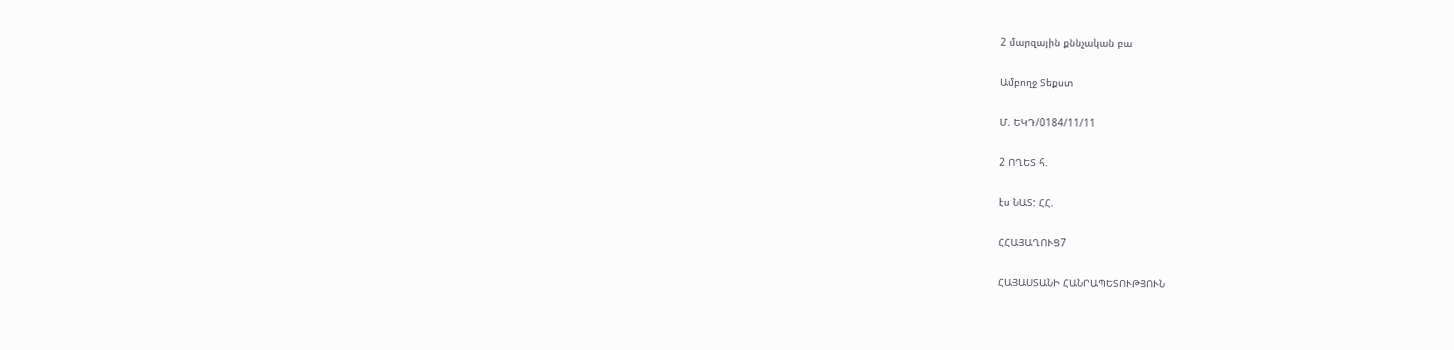2 մարզային քննչական բա

Ամբողջ Տեքստ

Մ. ԵԿԴ/0184/11/11

2 ՈՂԵՏ հ.

էս ՆԱՏ: ՀՀ.

ՀՀԱՅԱՂՈՒՑ7

ՀԱՅԱՍՏԱՆԻ ՀԱՆՐԱՊԵՏՈՒԹՅՈՒՆ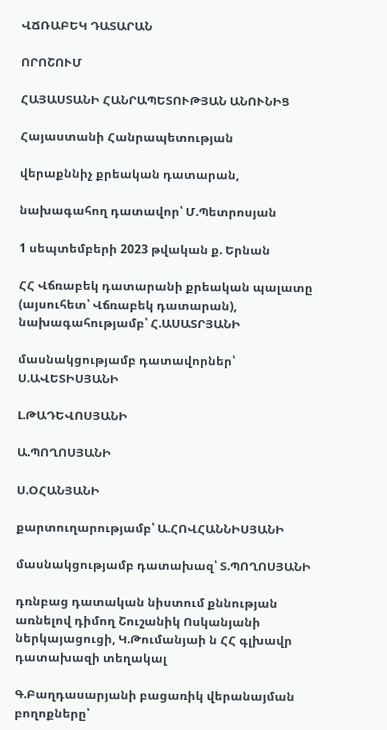ՎՃՌԱԲԵԿ ԴԱՏԱՐԱՆ

ՈՐՈՇՈՒՄ

ՀԱՅԱՍՏԱՆԻ ՀԱՆՐԱՊԵՏՈՒԹՅԱՆ ԱՆՈՒՆԻՑ

Հայաստանի Հանրապետության

վերաքննիչ քրեական դատարան,

նախագահող դատավոր՝ Մ.Պետրոսյան

1 սեպտեմբերի 2023 թվական ք. Երնան

ՀՀ Վճռաբեկ դատարանի քրեական պալատը (այսուհետ՝ Վճռաբեկ դատարան), նախագահությամբ՝ Հ.ԱՍԱՏՐՅԱՆԻ

մասնակցությամբ դատավորներ՝ Ս.ԱՎԵՏԻՍՅԱՆԻ

Լ.ԹԱԴԵՎՈՍՅԱՆԻ

Ա.ՊՈՂՈՍՅԱՆԻ

Ս.ՕՀԱՆՅԱՆԻ

քարտուղարությամբ՝ Ա.ՀՈՎՀԱՆՆԻՍՅԱՆԻ

մասնակցությամբ դատախազ՝ Տ.ՊՈՂՈՍՅԱՆԻ

դռնբաց դատական նիստում քննության առնելով դիմող Շուշանիկ Ոսկանյանի ներկայացուցի, Կ.Թումանյաի ն ՀՀ գլխավր դատախազի տեղակալ

Գ.Բաղդասարյանի բացառիկ վերանայման բողոքները՝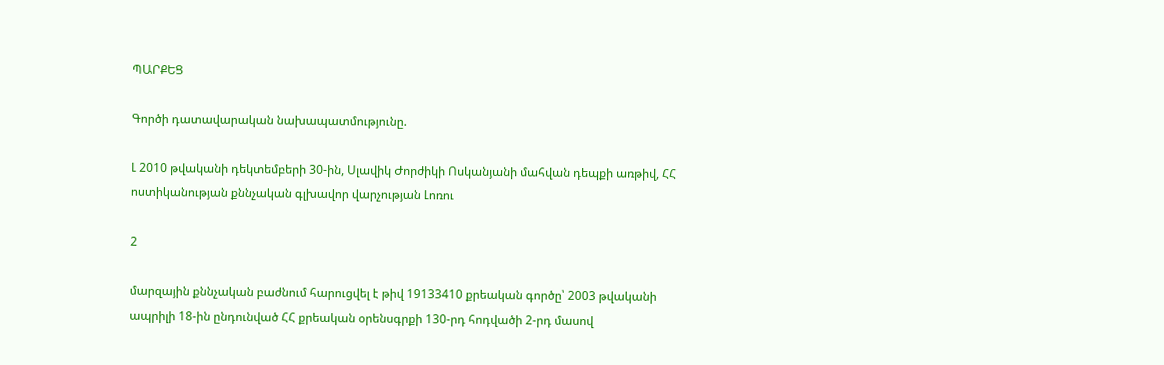ՊԱՐՔԵՑ

Գործի դատավարական նախապատմությունը.

Լ 2010 թվականի դեկտեմբերի 30-ին, Սլավիկ Ժորժիկի Ոսկանյանի մահվան դեպքի առթիվ, ՀՀ ոստիկանության քննչական գլխավոր վարչության Լոռու

2

մարզային քննչական բաժնում հարուցվել է թիվ 19133410 քրեական գործը՝ 2003 թվականի ապրիլի 18-ին ընդունված ՀՀ քրեական օրենսգրքի 130-րդ հոդվածի 2-րդ մասով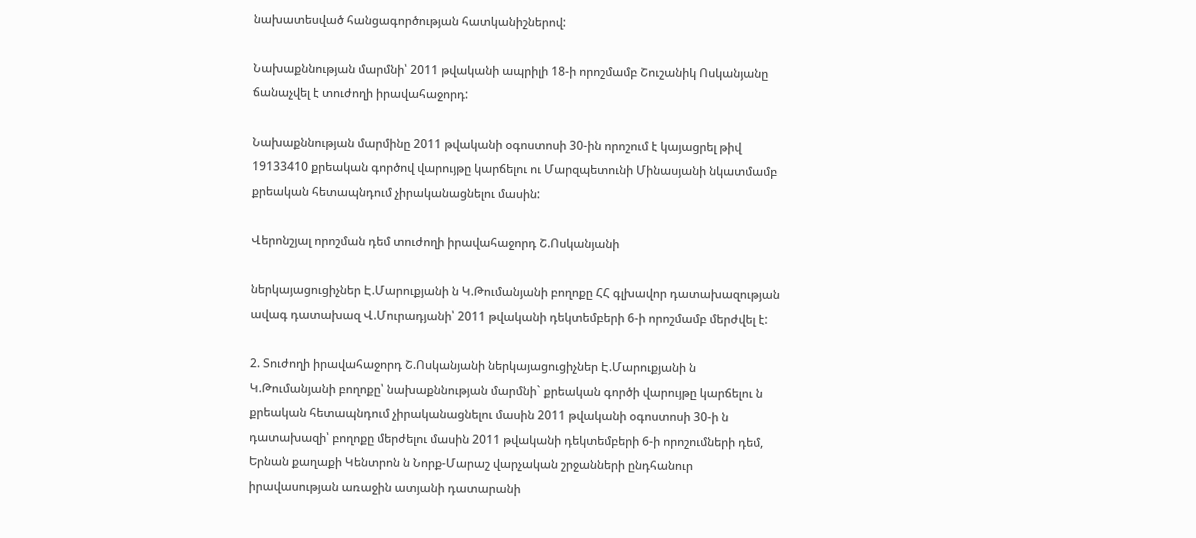նախատեսված հանցագործության հատկանիշներով:

Նախաքննության մարմնի՝ 2011 թվականի ապրիլի 18-ի որոշմամբ Շուշանիկ Ոսկանյանը ճանաչվել է տուժողի իրավահաջորդ:

Նախաքննության մարմինը 2011 թվականի օգոստոսի 30-ին որոշում է կայացրել թիվ 19133410 քրեական գործով վարույթը կարճելու ու Մարզպետունի Մինասյանի նկատմամբ քրեական հետապնդում չիրականացնելու մասին:

Վերոնշյալ որոշման դեմ տուժողի իրավահաջորդ Շ.Ոսկանյանի

ներկայացուցիչներ Է.Մարուքյանի ն Կ.Թումանյանի բողոքը ՀՀ գլխավոր դատախազության ավագ դատախազ Վ.Մուրադյանի՝ 2011 թվականի դեկտեմբերի 6-ի որոշմամբ մերժվել է:

2. Տուժողի իրավահաջորդ Շ.Ոսկանյանի ներկայացուցիչներ Է.Մարուքյանի ն Կ.Թումանյանի բողոքը՝ նախաքննության մարմնի` քրեական գործի վարույթը կարճելու ն քրեական հետապնդում չիրականացնելու մասին 2011 թվականի օգոստոսի 30-ի ն դատախազի՝ բողոքը մերժելու մասին 2011 թվականի դեկտեմբերի 6-ի որոշումների դեմ, Երնան քաղաքի Կենտրոն ն Նորք-Մարաշ վարչական շրջանների ընդհանուր իրավասության առաջին ատյանի դատարանի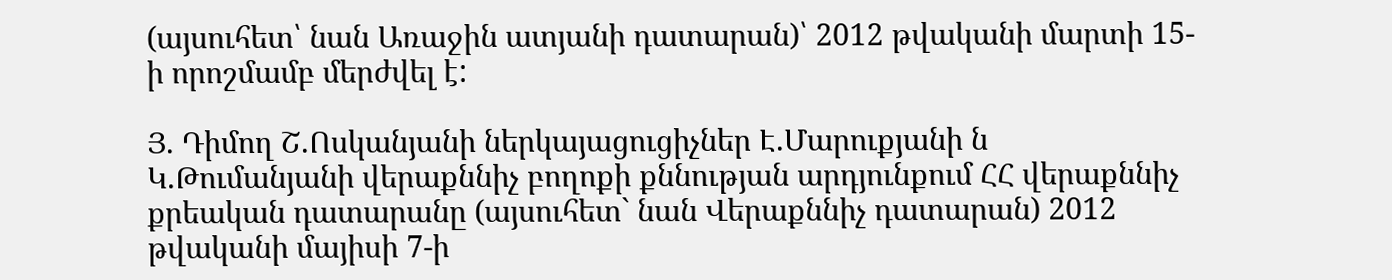(այսուհետ՝ նան Առաջին ատյանի դատարան)՝ 2012 թվականի մարտի 15-ի որոշմամբ մերժվել է:

Յ. Դիմող Շ.Ոսկանյանի ներկայացուցիչներ Է.Մարուքյանի ն Կ.Թումանյանի վերաքննիչ բողոքի քննության արդյունքում ՀՀ վերաքննիչ քրեական դատարանը (այսուհետ` նան Վերաքննիչ դատարան) 2012 թվականի մայիսի 7-ի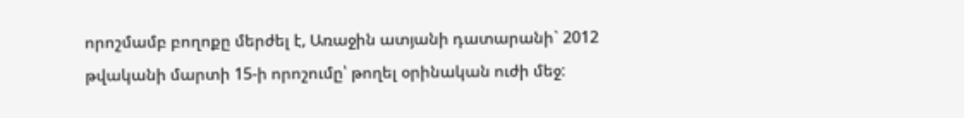որոշմամբ բողոքը մերժել է, Առաջին ատյանի դատարանի` 2012 թվականի մարտի 15-ի որոշումը՝ թողել օրինական ուժի մեջ: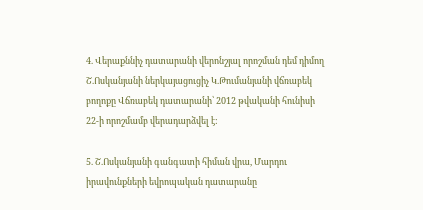4. Վերաքննիչ դատարանի վերոնշյալ որոշման դեմ դիմող Շ.Ոսկանյանի ներկայացուցիչ Կ.Թումանյանի վճռաբեկ բողոքը Վճռաբեկ դատարանի՝ 2012 թվականի հունիսի 22-ի որոշմամբ վերադարձվել է:

5. Շ.Ոսկանյանի գանգատի հիման վրա, Մարդու իրավունքների եվրոպական դատարանը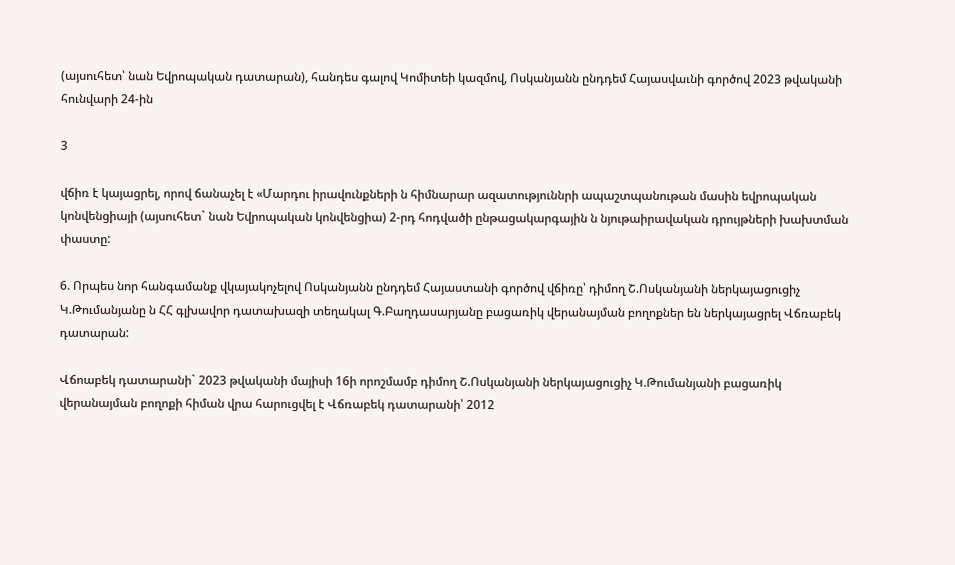(այսուհետ՝ նան Եվրոպական դատարան), հանդես գալով Կոմիտեի կազմով, Ոսկանյանն ընդդեմ Հայասվաւնի գործով 2023 թվականի հունվարի 24-ին

3

վճիռ է կայացրել, որով ճանաչել է «Մարդու իրավունքների ն հիմնարար ազատություննրի ապաշտպանութան մասին եվրոպական կոնվենցիայի (այսուհետ` նան Եվրոպական կոնվենցիա) 2-րդ հոդվածի ընթացակարգային ն նյութաիրավական դրույթների խախտման փաստը:

6. Որպես նոր հանգամանք վկայակոչելով Ոսկանյանն ընդդեմ Հայաստանի գործով վճիռը՝ դիմող Շ.Ոսկանյանի ներկայացուցիչ Կ.Թումանյանը ն ՀՀ գլխավոր դատախազի տեղակալ Գ.Բաղդասարյանը բացառիկ վերանայման բողոքներ են ներկայացրել Վճռաբեկ դատարան:

Վճոաբեկ դատարանի` 2023 թվականի մայիսի 16ի որոշմամբ դիմող Շ.Ոսկանյանի ներկայացուցիչ Կ.Թումանյանի բացառիկ վերանայման բողոքի հիման վրա հարուցվել է Վճռաբեկ դատարանի՝ 2012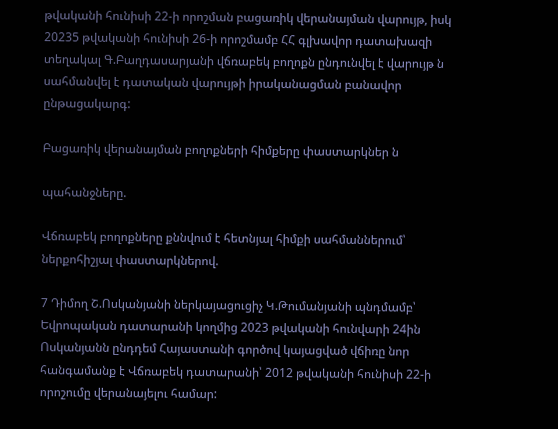թվականի հունիսի 22-ի որոշման բացառիկ վերանայման վարույթ, իսկ 20235 թվականի հունիսի 26-ի որոշմամբ ՀՀ գլխավոր դատախազի տեղակալ Գ.Բաղդասարյանի վճռաբեկ բողոքն ընդունվել է վարույթ ն սահմանվել է դատական վարույթի իրականացման բանավոր ընթացակարգ:

Բացառիկ վերանայման բողոքների հիմքերը փաստարկներ ն

պահանջները.

Վճռաբեկ բողոքները քննվում է հետնյալ հիմքի սահմաններում՝ ներքոհիշյալ փաստարկներով.

7 Դիմող Շ.Ոսկանյանի ներկայացուցիչ Կ.Թումանյանի պնդմամբ՝ Եվրոպական դատարանի կողմից 2023 թվականի հունվարի 24ին Ոսկանյանն ընդդեմ Հայաստանի գործով կայացված վճիռը նոր հանգամանք է Վճռաբեկ դատարանի՝ 2012 թվականի հունիսի 22-ի որոշումը վերանայելու համար: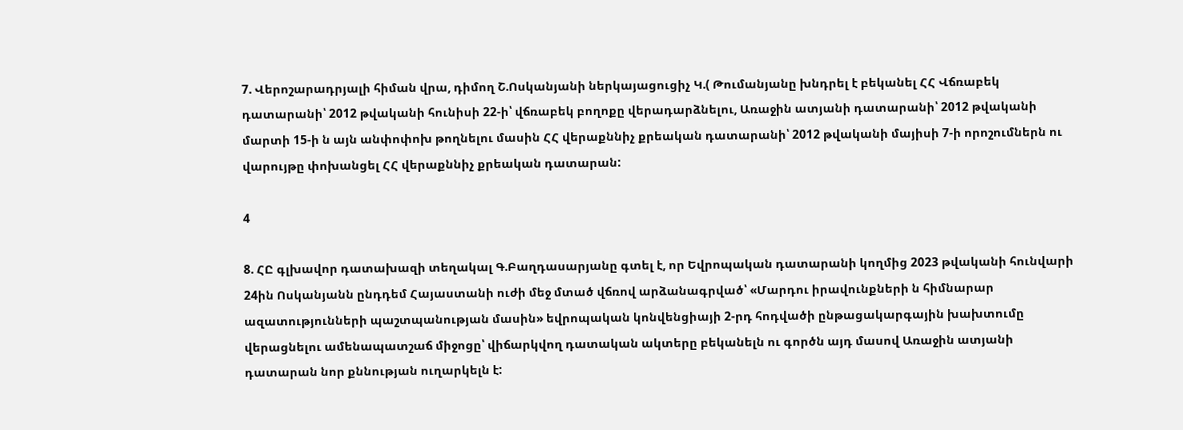7. Վերոշարադրյալի հիման վրա, դիմող Շ.Ոսկանյանի ներկայացուցիչ Կ.( Թումանյանը խնդրել է բեկանել ՀՀ Վճռաբեկ դատարանի՝ 2012 թվականի հունիսի 22-ի՝ վճռաբեկ բողոքը վերադարձնելու, Առաջին ատյանի դատարանի՝ 2012 թվականի մարտի 15-ի ն այն անփոփոխ թողնելու մասին ՀՀ վերաքննիչ քրեական դատարանի՝ 2012 թվականի մայիսի 7-ի որոշումներն ու վարույթը փոխանցել ՀՀ վերաքննիչ քրեական դատարան:

4

8. ՀԸ գլխավոր դատախազի տեղակալ Գ.Բաղդասարյանը գտել է, որ Եվրոպական դատարանի կողմից 2023 թվականի հունվարի 24ին Ոսկանյանն ընդդեմ Հայաստանի ուժի մեջ մտած վճռով արձանագրված՝ «Մարդու իրավունքների ն հիմնարար ազատությունների պաշտպանության մասին» եվրոպական կոնվենցիայի 2-րդ հոդվածի ընթացակարգային խախտումը վերացնելու ամենապատշաճ միջոցը՝ վիճարկվող դատական ակտերը բեկանելն ու գործն այդ մասով Առաջին ատյանի դատարան նոր քննության ուղարկելն է: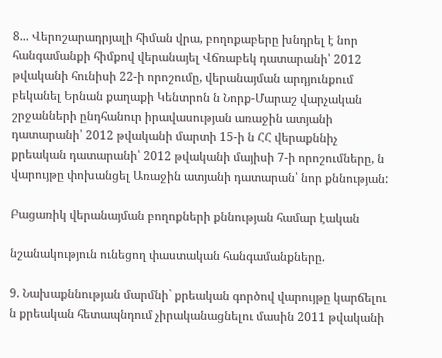8... Վերոշարադրյալի հիման վրա, բողոքաբերը խնդրել է նոր հանգամանքի հիմքով վերանայել Վճռաբեկ դատարանի՝ 2012 թվականի հունիսի 22-ի որոշումը, վերանայման արդյունքում բեկանել Երնան քաղաքի Կենտրոն ն Նորք-Մարաշ վարչական շրջանների ընդհանուր իրավասության առաջին ատյանի դատարանի՝ 2012 թվականի մարտի 15-ի ն ՀՀ վերաքննիչ քրեական դատարանի՝ 2012 թվականի մայիսի 7-ի որոշումները, ն վարույթը փոխանցել Առաջին ատյանի դատարան՝ նոր քննության:

Բացառիկ վերանայման բողոքների քննության համար էական

նշանակություն ունեցող փաստական հանգամանքները.

9. Նախաքննության մարմնի` քրեական գործով վարույթը կարճելու ն քրեական հետապնդում չիրականացնելու մասին 2011 թվականի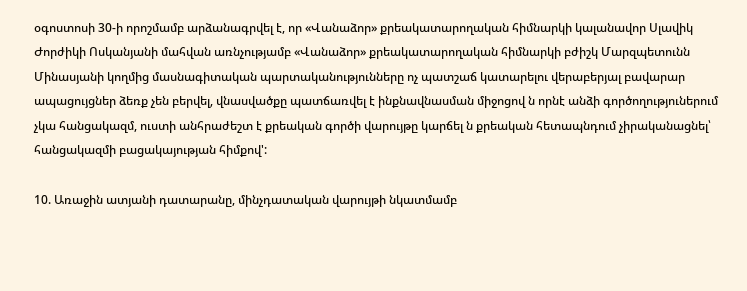օգոստոսի 30-ի որոշմամբ արձանագրվել է, որ «Վանաձոր» քրեակատարողական հիմնարկի կալանավոր Սլավիկ Ժորժիկի Ոսկանյանի մահվան առնչությամբ «Վանաձոր» քրեակատարողական հիմնարկի բժիշկ Մարզպետունն Մինասյանի կողմից մասնագիտական պարտականությունները ոչ պատշաճ կատարելու վերաբերյալ բավարար ապացույցներ ձեռք չեն բերվել, վնասվածքը պատճառվել է ինքնավնասման միջոցով ն որնէ անձի գործողություներում չկա հանցակազմ, ուստի անհրաժեշտ է քրեական գործի վարույթը կարճել ն քրեական հետապնդում չիրականացնել՝ հանցակազմի բացակայության հիմքով':

10. Առաջին ատյանի դատարանը, մինչդատական վարույթի նկատմամբ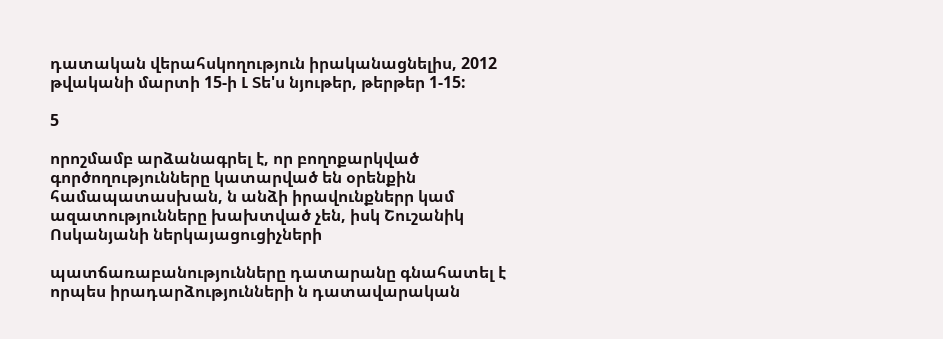դատական վերահսկողություն իրականացնելիս, 2012 թվականի մարտի 15-ի Լ Տե'ս նյութեր, թերթեր 1-15:

5

որոշմամբ արձանագրել է, որ բողոքարկված գործողությունները կատարված են օրենքին համապատասխան, ն անձի իրավունքներր կամ ազատությունները խախտված չեն, իսկ Շուշանիկ Ոսկանյանի ներկայացուցիչների

պատճառաբանությունները դատարանը գնահատել է որպես իրադարձությունների ն դատավարական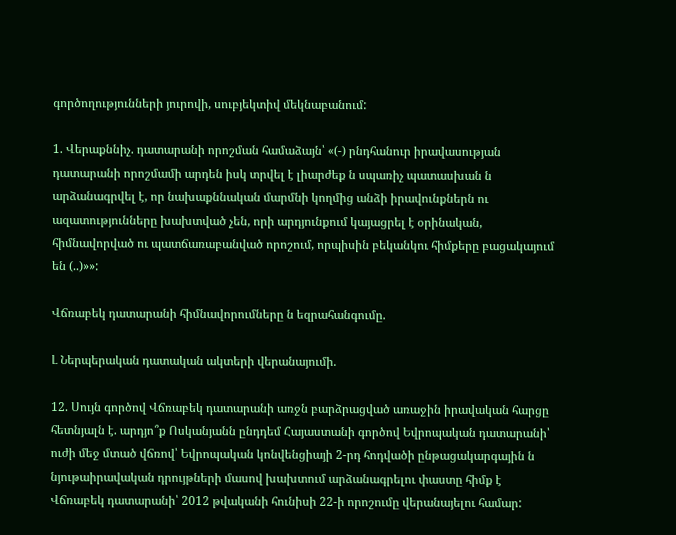գործողությունների յուրովի, սուբյեկտիվ մեկնաբանում:

1. Վերաքննիչ. դատարանի որոշման համաձայն՝ «(-) րնդհանուր իրավասության դատարանի որոշմամի արդեն իսկ տրվել է լիարժեք ն սպառիչ պատասխան ն արձանագրվել է, որ նախաքննական մարմնի կողմից անձի իրավունքներն ու ազատությունները խախտված չեն, որի արդյունքում կայացրել է օրինական, հիմնավորված ու պատճառաբանված որոշում, որպիսին բեկանկու հիմքերը բացակայում են (..)»»:

Վճռաբեկ դատարանի հիմնավորումները ն եզրահանգումը.

Լ Ներպերական դատական ակտերի վերանայումի.

12. Սույն գործով Վճռաբեկ դատարանի առջն բարձրացված առաջին իրավական հարցը հետնյալն է. արդյո՞ք Ոսկանյանն ընդդեմ Հայաստանի գործով Եվրոպական դատարանի՝ ուժի մեջ մտած վճռով՝ Եվրոպական կոնվենցիայի 2-րդ հոդվածի ընթացակարգային ն նյութաիրավական դրույթների մասով խախտում արձանագրելու փաստը հիմք է Վճռաբեկ դատարանի՝ 2012 թվականի հունիսի 22-ի որոշումը վերանայելու համար: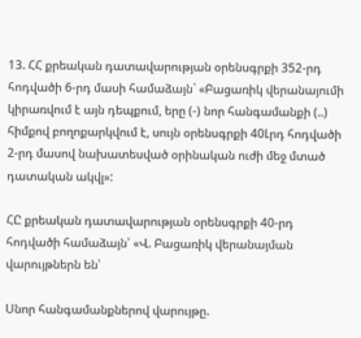13. ՀՀ քրեական դատավարության օրենսգրքի 352-րդ հոդվածի 6-րդ մասի համաձայն` «Բացառիկ վերանայումի կիրառվում է այն դեպքում, երը (-) նոր հանգամանքի (..) հիմքով բողոքարկվում է, սույն օրենսգրքի 40Լրդ հոդվածի 2-րդ մասով նախատեսված օրինական ուժի մեջ մտած դատական ակվլ»:

ՀԸ քրեական դատավարության օրենսգրքի 40-րդ հոդվածի համաձայն՝ «Վ. Բացառիկ վերանայման վարույթներն են՝

Սնոր հանգամանքներով վարույթը.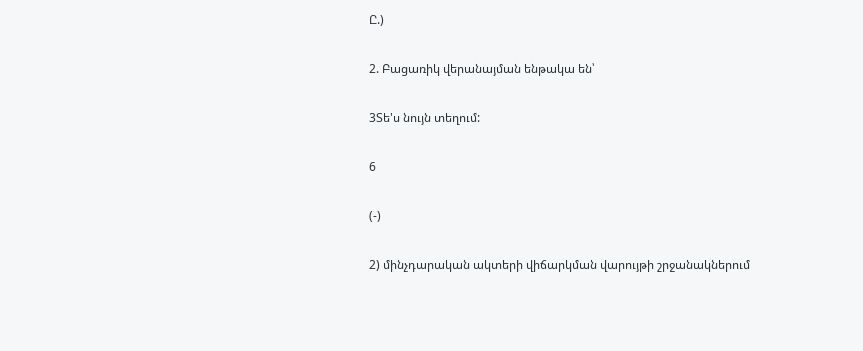Ը.)

2. Բացառիկ վերանայման ենթակա են՝

3Տե'ս նույն տեղում:

6

(-)

2) մինչդարական ակտերի վիճարկման վարույթի շրջանակներում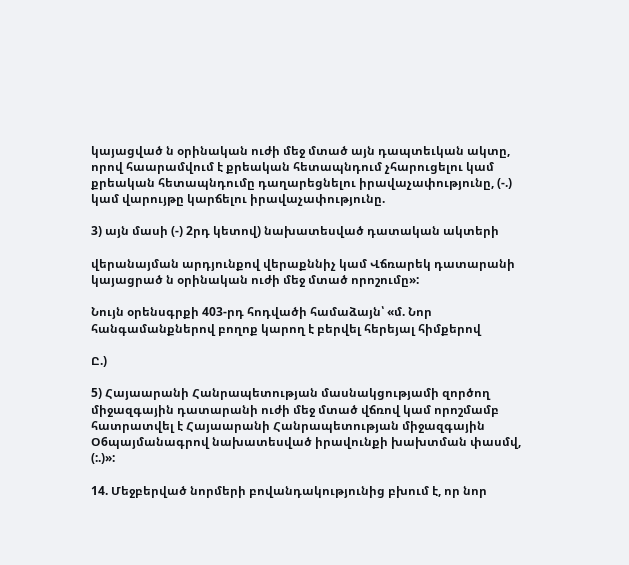կայացված ն օրինական ուժի մեջ մտած այն դապտեւկան ակտը, որով հաարամվում է քրեական հետապնդում չհարուցելու կամ քրեական հետապնդումը դաղարեցնելու իրավաչափությունը, (-.) կամ վարույթը կարճելու իրավաչափությունը.

3) այն մասի (-) 2րդ կետով) նախատեսված դատական ակտերի

վերանայման արդյունքով վերաքննիչ կամ Վճռարեկ դատարանի կայացրած ն օրինական ուժի մեջ մտած որոշումը»:

Նույն օրենսգրքի 403-րդ հոդվածի համաձայն՝ «մ. Նոր հանգամանքներով բողոք կարող է բերվել հերեյալ հիմքերով

Ը.)

5) Հայաարանի Հանրապետության մասնակցությամի զործող միջազգային դատարանի ուժի մեջ մտած վճռով կամ որոշմամբ հատրատվել է Հայաարանի Հանրապետության միջազգային Օ6պայմանագրով նախատեսված իրավունքի խախտման փասմվ, (:.)»:

14. Մեջբերված նորմերի բովանդակությունից բխում է, որ նոր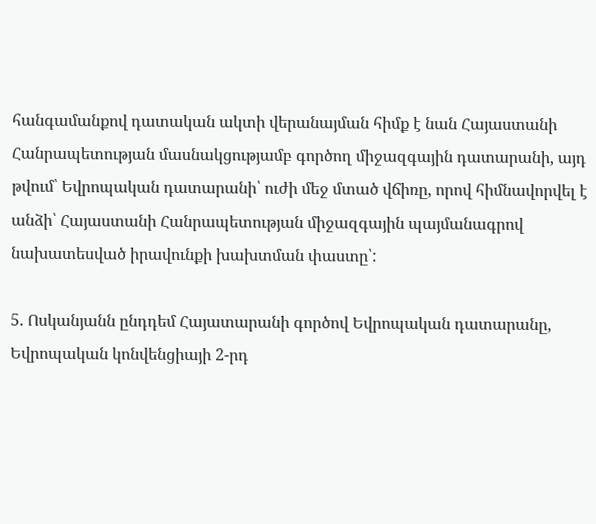հանգամանքով դատական ակտի վերանայման հիմք է նան Հայաստանի Հանրապետության մասնակցությամբ գործող միջազգային դատարանի, այդ թվում՝ Եվրոպական դատարանի՝ ուժի մեջ մտած վճիռը, որով հիմնավորվել է անձի՝ Հայաստանի Հանրապետության միջազգային պայմանագրով նախատեսված իրավունքի խախտման փաստը՝:

5. Ոսկանյանն ընդդեմ Հայատարանի գործով Եվրոպական դատարանը, Եվրոպական կոնվենցիայի 2-րդ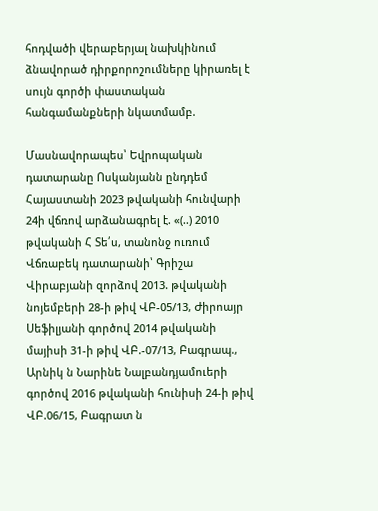հոդվածի վերաբերյալ նախկինում ձնավորած դիրքորոշումները կիրառել է սույն գործի փաստական հանգամանքների նկատմամբ.

Մասնավորապես՝ Եվրոպական դատարանը Ոսկանյանն ընդդեմ Հայաստանի 2023 թվականի հունվարի 24ի վճռով արձանագրել է. «(..) 2010 թվականի Հ Տե՛ս, տանոնջ ուռում Վճռաբեկ դատարանի՝ Գրիշա Վիրաբյանի զորձով 2013. թվականի նոյեմբերի 28-ի թիվ ՎԲ-05/13, Ժիրոայր Սեֆիլյանի գործով 2014 թվականի մայիսի 31-ի թիվ ՎԲ.-07/13, Բագրապ., Արնիկ ն Նարինե Նալբանդյամուերի գործով 2016 թվականի հունիսի 24-ի թիվ ՎԲ.06/15, Բագրատ ն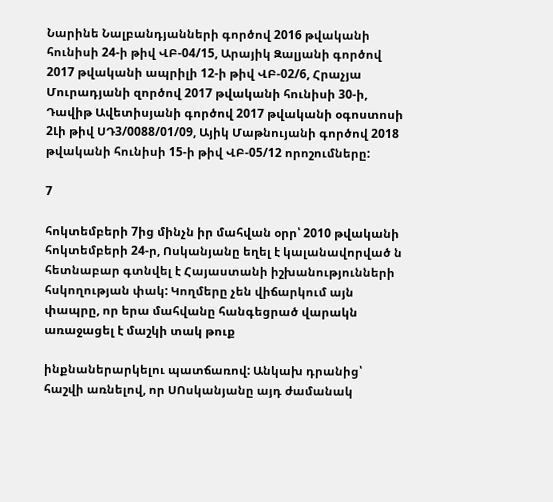Նարինե Նալբանդյանների գործով 2016 թվականի հունիսի 24-ի թիվ ՎԲ-04/15, Արայիկ Զալյանի գործով 2017 թվականի ապրիլի 12-ի թիվ ՎԲ-02/6, Հրաչյա Մուրադյանի զործով 2017 թվականի հունիսի 30-ի, Դավիթ Ավետիսյանի գործով 2017 թվականի օգոստոսի 2Լի թիվ ՍԴ3/0088/01/09, Այիկ Մաթնույանի գործով 2018 թվականի հունիսի 15-ի թիվ ՎԲ-05/12 որոշումները:

7

հոկտեմբերի 7ից մինչն իր մահվան օրր՝ 2010 թվականի հոկտեմբերի 24-ր, Ոսկանյանը եղել է կալանավորված ն հետնաբար գտնվել է Հայաստանի իշխանությունների հսկողության փակ: Կողմերը չեն վիճարկում այն փապրը, որ երա մահվանը հանգեցրած վարակն առաջացել է մաշկի տակ թուք

ինքնաներարկելու պատճառով: Անկախ դրանից՝ հաշվի առնելով, որ ՍՈսկանյանը այդ ժամանակ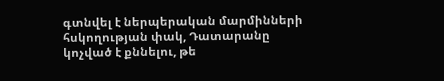գտնվել է ներպերական մարմինների հսկողության փակ, Դատարանը կոչված է քննելու, թե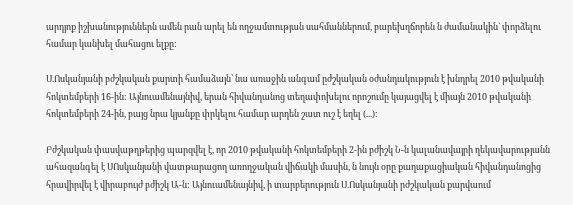արդյոք իշխանություններն ամեն րան արել են ողջամտության սահմաններում, բարեխղճորեն ն ժամանակին` փորձելու համար կանխել մահացու ելքը:

Ս.Ոսկանյանի բժշկական քարտի համաձայն՝ նա առաջին անգամ ըժշկական օժանդակություն է խնդրել 2010 թվականի հոկտեմբերի 16-ին: Այնուամենայնիվ, երան հիվանդանոց տեղափոխելու որոշումը կայացվել է միայն 2010 թվականի հոկտեմբերի 24-ին, բայց նրա կյանքը փրկելու համար արդեն շատ ուշ է եղել (...):

Բժշկական փասվաթղթերից պարզվել է, որ 2010 թվականի հոկտեմբերի 2-ին բժիշկ Ն-ն կալանավայրի ղեկավարությանն ահազանգել է ՍՈսկանյանի վատթարացող առողջական վիճակի մասին, ն նույն օրը քաղաքացիական հիվանդանոցից հրավիրվել է վիրաբույժ բժիշկ Ա-ն: Այնուամենայնիվ, ի տարբերություն Ս.Ոսկանյանի րժշկական քարվաում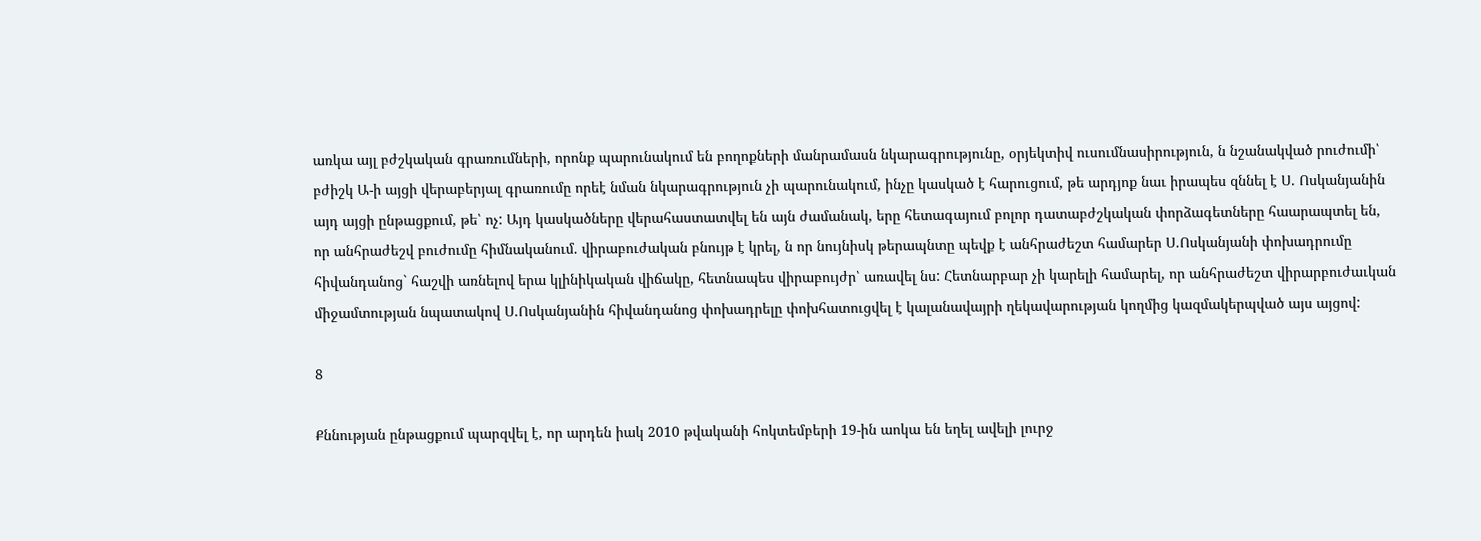առկա այլ բժշկական գրառումների, որոնք պարունակում են բողոքների մանրամասն նկարագրությունը, օրյեկտիվ ուսումնասիրություն, ն նշանակված րուժումի՝ բժիշկ Ա-ի այցի վերաբերյալ գրառումը որեէ նման նկարագրություն չի պարունակում, ինչը կասկած է հարուցում, թե արդյոք նաւ իրապես զննել է Ս. Ոսկանյանին այդ այցի ընթացքում, թե՝ ոչ: Այդ կասկածները վերահաստատվել են այն ժամանակ, երը հետագայում բոլոր դատաբժշկական փորձագետները հաարապտել են, որ անհրաժեշվ բուժումը հիմնականում. վիրաբուժական բնույթ է կրել, ն որ նույնիսկ թերապնտը պեվք է անհրաժեշտ համարեր Ս.Ոսկանյանի փոխադրումը հիվանդանոց` հաշվի առնելով երա կլինիկական վիճակը, հետնապես վիրաբույժր՝ առավել նս: Հետնարբար չի կարելի համարել, որ անհրաժեշտ վիրարբուժաւկան միջամտության նպատակով Ս.Ոսկանյանին հիվանդանոց փոխադրելը փոխհատուցվել է կալանավայրի ղեկավարության կողմից կազմակերպված այս այցով:

8

Քննության ընթացքում պարզվել է, որ արդեն իակ 2010 թվականի հոկտեմբերի 19-ին աոկա են եղել ավելի լուրջ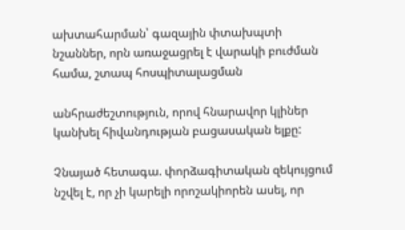ախտահարման՝ գազային փտախպտի նշաններ, որն առաջացրել է վարակի բուժման համա, շտապ հոսպիտալացման

անհրաժեշտություն, որով հնարավոր կլիներ կանխել հիվանդության բացասական ելքը:

Չնայած հետագա. փորձագիտական զեկույցում նշվել է, որ չի կարելի որոշակիորեն ասել, որ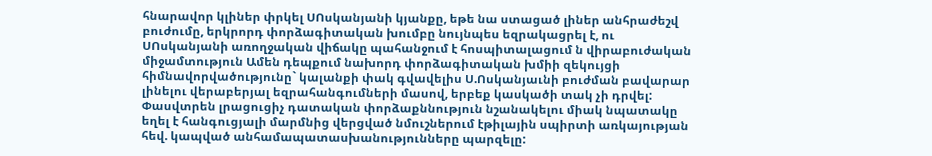հնարավոր կլիներ փրկել ՍՈսկանյանի կյանքը, եթե նա ստացած լիներ անհրաժեշվ բուժումը, երկրորդ փորձագիտական խումբը նույնպես եզրակացրել է, ու ՍՈսկանյանի առողջական վիճակը պահանջում է հոսպիտալացում ն վիրաբուժական միջամտություն Ամեն դեպքում նախորդ փորձագիտական խմիի զեկույցի հիմնավորվածությունը` կալանքի փակ գվավելիս Ս.Ոսկանյաւնի բուժման բավարար լինելու վերաբերյալ եզրահանգումների մասով, երբեք կասկածի տակ չի դրվել: Փասվտրեն լրացուցիչ դատական փորձաքննություն նշանակելու միակ նպատակը եղել է հանգուցյալի մարմնից վերցված նմուշներում էթիլային սպիրտի առկայության հեվ. կապված անհամապատասխանությունները պարզելը: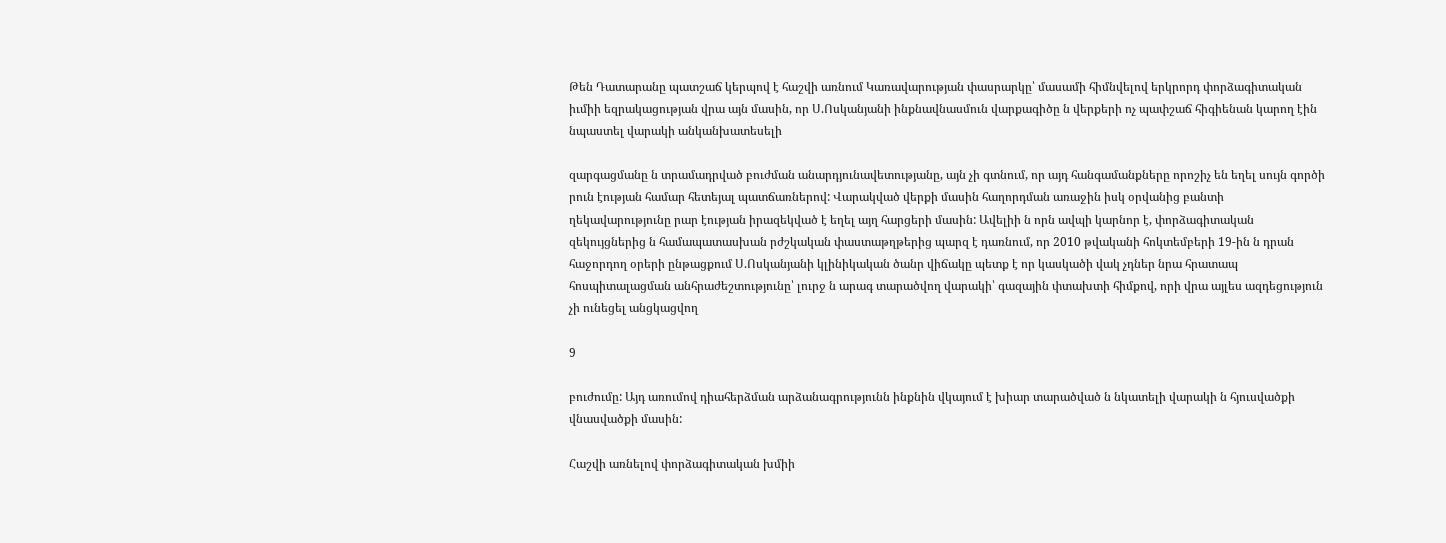Թեն Դատարանը պատշաճ կերպով է հաշվի առնում Կառավարության փասրարկը՝ մասամի հիմնվելով երկրորդ փորձագիտական իւմիի եզրակացության վրա այն մասին, որ Ս.Ոսկանյանի ինքնավնասմուն վարքագիծը ն վերքերի ոչ պափշաճ հիգիենան կարող էին նպաստել վարակի անկանխատեսելի

զարգացմանը ն տրամադրված բուժման անարդյունավետությանը, այն չի գտնում, որ այդ հանգամանքները որոշիչ են եղել սույն գործի րուն էության համար հետեյալ պատճառներով: Վարակված վերքի մասին հաղորդման առաջին իսկ օրվանից բանտի ղեկավարությունը րար էության իրազեկված է եղել այղ հարցերի մասին: Ավելիի ն որն ավպի կարնոր է, փորձագիտական զեկույցներից ն համապատասխան րժշկական փաստաթղթերից պարզ է դառնում, որ 2010 թվականի հոկտեմբերի 19-ին ն դրան հաջորդող օրերի ընթացքում Ս.Ոսկանյանի կլինիկական ծանր վիճակը պետք է որ կասկածի վակ չդներ նրա հրատապ հոսպիտալացման անհրաժեշտությունը՝ լուրջ ն արագ տարածվող վարակի՝ գազային փտախտի հիմքով, որի վրա այլես ազդեցություն չի ունեցել անցկացվող

9

բուժումը: Այդ առումով դիահերձման արձանագրությունն ինքնին վկայում է խիար տարածված ն նկատելի վարակի ն հյուսվածքի վնասվածքի մասին:

Հաշվի առնելով փորձագիտական խմիի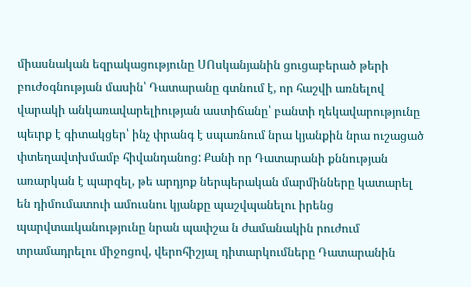միասնական եզրակացությունը ՍՈսկանյանին ցուցաբերած թերի բուժօգնության մասին՝ Դատարանը գտնում է, որ հաշվի առնելով վարակի անկառավարելիության աստիճանը՝ բանտի ղեկավարությունը պեւրք է գիտակցեր՝ ինչ փրանգ է սպառնում նրա կյանքին նրա ուշացած փտեղավտխմամբ հիվանդանոց: Քանի որ Դատարանի քննության առարկան է պարզել, թե արդյոք ներպերական մարմինները կատարել են դիմումատուի ամուսնու կյանքը պաշվպանելու իրենց պարվտաւկանությունը նրան պափշա ն ժամանակին րուժում տրամադրելու միջոցով, վերոհիշյալ դիտարկումները Դատարանին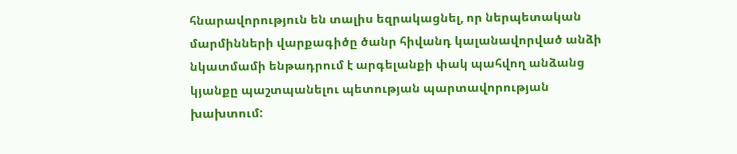հնարավորություն են տալիս եզրակացնել, որ ներպետական մարմինների վարքագիծը ծանր հիվանդ կալանավորված անձի նկատմամի ենթադրում է արգելանքի փակ պահվող անձանց կյանքը պաշտպանելու պետության պարտավորության խախտում: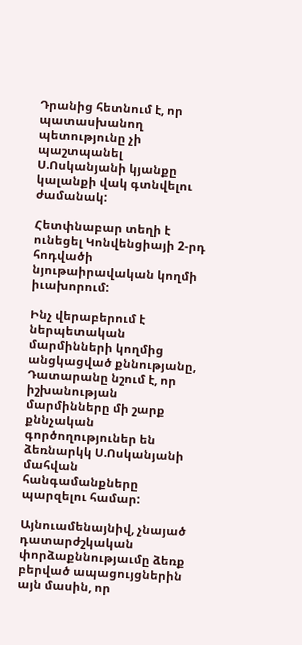Դրանից հետնում է, որ պատասխանող պետությունը չի պաշտպանել Ս.Ոսկանյանի կյանքը կալանքի վակ գտնվելու ժամանակ:

Հետփնաբար տեղի է ունեցել Կոնվենցիայի 2-րդ հոդվածի նյութաիրավական կողմի իւախորում:

Ինչ վերաբերում է ներպետական մարմինների կողմից անցկացված քննությանը, Դատարանը նշում է, որ իշխանության մարմինները մի շարք քննչական գործողություներ են ձեռնարկկ Ս.Ոսկանյանի մահվան հանգամանքները պարզելու համար:

Այնուամենայնիվ, չնայած դատարժշկական փորձաքննությաւմը ձեռք բերված ապացույցներին այն մասին, որ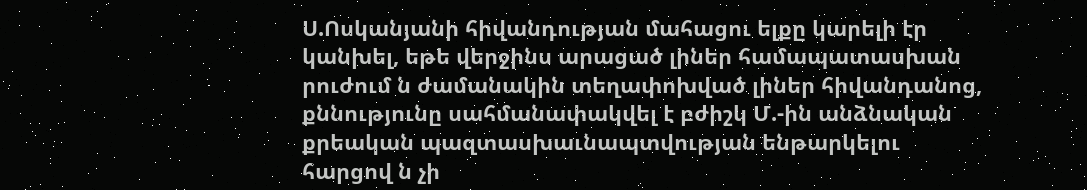Ս.Ոսկանյանի հիվանդության մահացու ելքը կարելի էր կանխել, եթե վերջինս արացած լիներ համապատասխան րուժում ն ժամանակին տեղափոխված լիներ հիվանդանոց, քննությունը սահմանափակվել է բժիշկ Մ.-ին անձնական քրեական պազտասխաւնապտվության ենթարկելու հարցով ն չի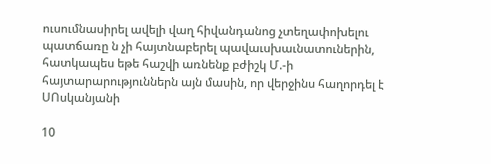ուսումնասիրել ավելի վաղ հիվանդանոց չտեղափոխելու պատճառը ն չի հայտնաբերել պավաւսխաւնատուներին, հատկապես եթե հաշվի առնենք բժիշկ Մ.-ի հայտարարություններն այն մասին, որ վերջինս հաղորդել է ՍՈսկանյանի

10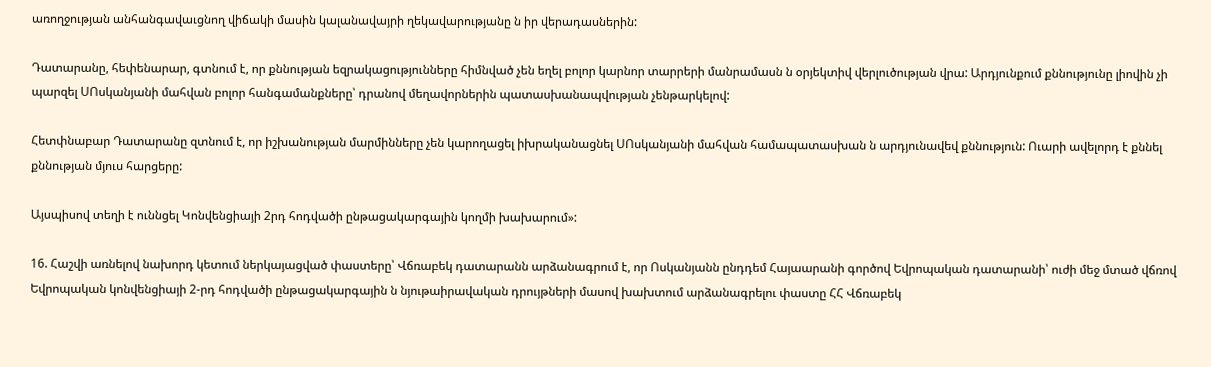առողջության անհանգավաւցնող վիճակի մասին կալանավայրի ղեկավարությանը ն իր վերադասներին:

Դատարանը, հեփենարար, գտնում է, որ քննության եզրակացությունները հիմնված չեն եղել բոլոր կարնոր տարրերի մանրամասն ն օրյեկտիվ վերլուծության վրա: Արդյունքում քննությունը լիովին չի պարզել ՍՈսկանյանի մահվան բոլոր հանգամանքները՝ դրանով մեղավորներին պատասխանապվության չենթարկելով:

Հետփնաբար Դատարանը զտնում է, որ իշխանության մարմինները չեն կարողացել իխրականացնել ՍՈսկանյանի մահվան համապատասխան ն արդյունավեվ քննություն: Ուարի ավելորդ է քննել քննության մյուս հարցերը:

Այսպիսով տեղի է ուննցել Կոնվենցիայի 2րդ հոդվածի ընթացակարգային կողմի խախարում»:

16. Հաշվի առնելով նախորդ կետում ներկայացված փաստերը՝ Վճռաբեկ դատարանն արձանագրում է, որ Ոսկանյանն ընդդեմ Հայաարանի գործով Եվրոպական դատարանի՝ ուժի մեջ մտած վճռով Եվրոպական կոնվենցիայի 2-րդ հոդվածի ընթացակարգային ն նյութաիրավական դրույթների մասով խախտում արձանագրելու փաստը ՀՀ Վճռաբեկ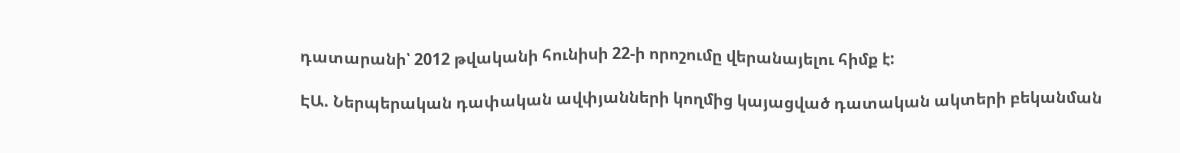դատարանի՝ 2012 թվականի հունիսի 22-ի որոշումը վերանայելու հիմք է:

ԷԱ. Ներպերական դափական ավփյանների կողմից կայացված դատական ակտերի բեկանման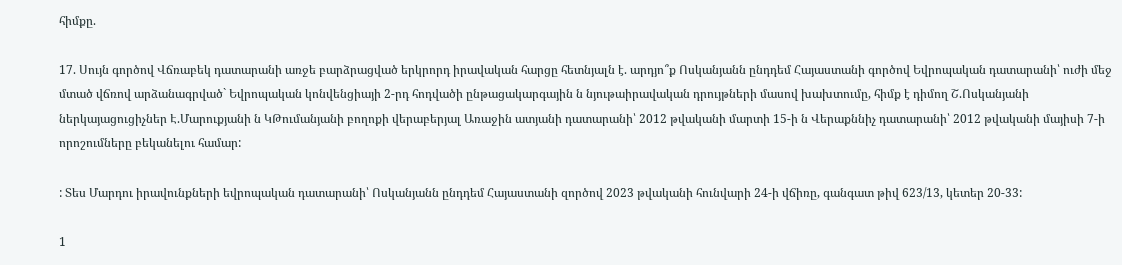հիմքը.

17. Սույն գործով Վճռաբեկ դատարանի առջե բարձրացված երկրորդ իրավական հարցը հետնյալն է. արդյո՞ք Ոսկանյանն ընդդեմ Հայաստանի գործով Եվրոպական դատարանի՝ ուժի մեջ մտած վճռով արձանագրված` Եվրոպական կոնվենցիայի 2-րդ հոդվածի ընթացակարգային ն նյութաիրավական դրույթների մասով խախտումը, հիմք է դիմող Շ.Ոսկանյանի ներկայացուցիչներ Է.Մարուքյանի ն ԿԹումանյանի բողոքի վերաբերյալ Առաջին ատյանի դատարանի՝ 2012 թվականի մարտի 15-ի ն Վերաքննիչ դատարանի՝ 2012 թվականի մայիսի 7-ի որոշումները բեկանելու համար:

: Տես Մարդու իրավունքների եվրոպական դատարանի՝ Ոսկանյանն ընդդեմ Հայաստանի զործով 2023 թվականի հունվարի 24-ի վճիռը, գանգատ թիվ 623/13, կետեր 20-33:

1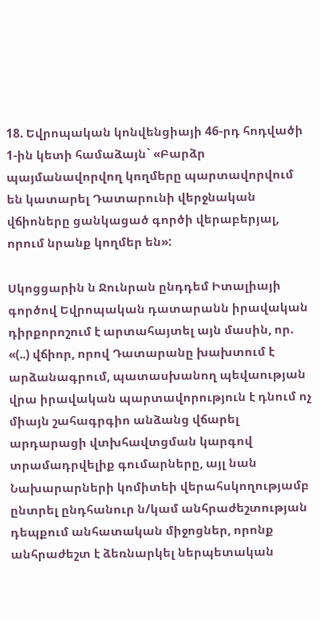18. Եվրոպական կոնվենցիայի 46-րդ հոդվածի 1-ին կետի համաձայն` «Բարձր պայմանավորվող կողմերը պարտավորվում են կատարել Դատարունի վերջնական վճիոները ցանկացած գործի վերաբերյալ, որում նրանք կողմեր են»:

Սկոցցարին ն Ջունրան ընդդեմ Իտալիայի գործով Եվրոպական դատարանն իրավական դիրքորոշում է արտահայտել այն մասին, որ. «(..) վճիոր, որով Դատարանը խախտում է արձանագրում, պատասխանող պեվաության վրա իրավական պարտավորություն է դնում ոչ միայն շահագրգիո անձանց վճարել արդարացի վտխհավտցման կարգով տրամադրվելիք գումարները, այլ նան Նախարարների կոմիտեի վերահսկողությամբ ընտրել ընդհանուր ն/կամ անհրաժեշտության դեպքում անհատական միջոցներ, որոնք անհրաժեշտ է ձեռնարկել ներպետական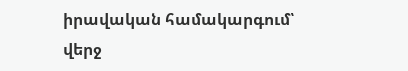իրավական համակարգում՝ վերջ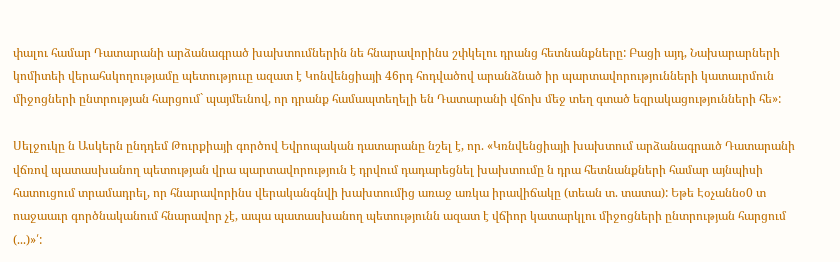փալու համար Դատարանի արձանագրած խախտումներին նե հնարավորինս շփկելու դրանց հետնանքները: Բացի այդ, Նախարարների կոմիտեի վերահսկողությամը պետություւը ազատ է Կոնվենցիայի 46րդ հոդվածով արանձնած իր պարտավորությունների կատաւրմուն միջոցների ընտրության հարցում` պայմեւնով, որ դրանք համապտեղելի են Դատարանի վճոխ մեջ տեղ գտած եզրակացությունների հե»:

Սելջուկը ն Ասկերն ընդդեմ Թուրքիայի գործով Եվրոպական դատարանը նշել է, որ. «Կռնվենցիայի խախտում արձանագրաւծ Դատարանի վճռով պատասխանող պետության վրա պարտավորություն է դրվում դադարեցնել խախտումը ն դրա հետնանքների համար այնպիսի հատուցում տրամադրել, որ հնարավորինս վերականգնվի խախտումից առաջ առկա իրավիճակը (տեան տ. տատա): Եթե Էօչաննօ0 տ ոաջաաւր գործնականում հնարավոր չէ, ապա պատասխանող պետությունն ազատ է վճիոր կատարկլու միջոցների ընտրության հարցում (...)»՛: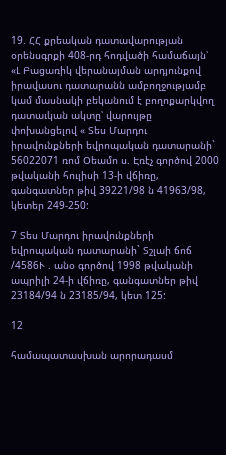19. ՀՀ քրեական դատավարության օրենսգրքի 408-րդ հոդվածի համաճայն՝ «Լ Բացառիկ վերանայման արդյունքով իրավասու դատարանն ամբողջությամբ կամ մասնակի բեկանում է բողոքարկվող դատաւկան ակտը՝ վարույթը փոխանցելով « Տես Մարդու իրավունքների եվրոպական դատարանի` 56022071 ռոմ Օեամո ս. Էռէչ գործով 2000 թվականի հուլիսի 13-ի վճիռը, գանգատներ թիվ 39221/98 ն 41963/98, կետեր 249-250:

7 Տես Մարդու իրավունքների եվրոպական դատարանի` Տշլաի ճոճ /4586Ւ . անօ գործով 1998 թվականի ապրիլի 24-ի վճիռը, գանգատներ թիվ 23184/94 ն 23185/94, կետ 125:

12

համապատասխան արորադասմ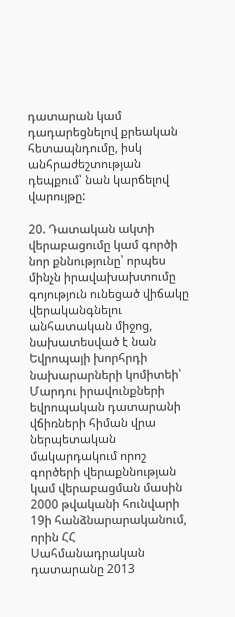դատարան կամ դադարեցնելով քրեական հետապնդումը, իսկ անհրաժեշտության դեպքում՝ նան կարճելով վարույթը:

20. Դատական ակտի վերաբացումը կամ գործի նոր քննությունը՝ որպես մինչն իրավախախտումը գոյություն ունեցած վիճակը վերականգնելու անհատական միջոց, նախատեսված է նան Եվրոպայի խորհրդի նախարարների կոմիտեի՝ Մարդու իրավունքների եվրոպական դատարանի վճիռների հիման վրա ներպետական մակարդակում որոշ գործերի վերաքննության կամ վերաբացման մասին 2000 թվականի հունվարի 19ի հանձնարարականում, որին ՀՀ Սահմանադրական դատարանը 2013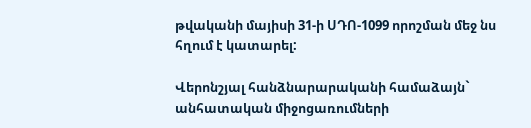թվականի մայիսի 31-ի ՍԴՈ-1099 որոշման մեջ նս հղում է կատարել:

Վերոնշյալ հանձնարարականի համաձայն` անհատական միջոցառումների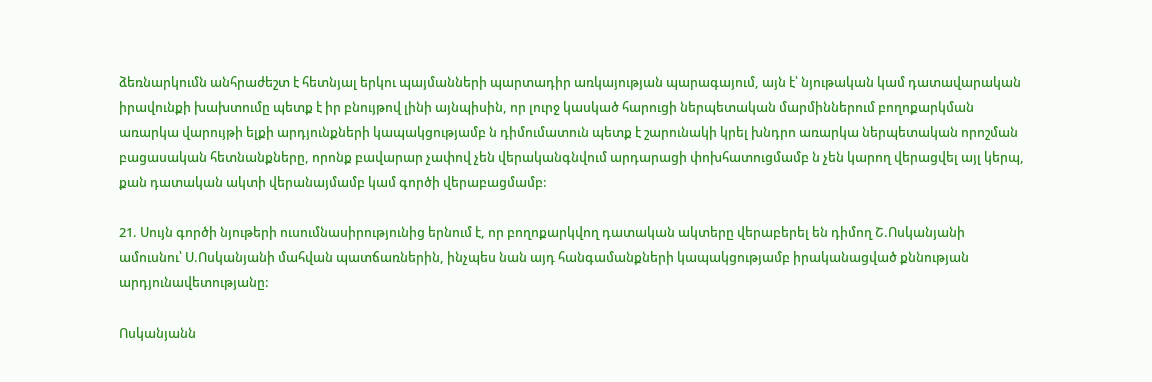ձեռնարկումն անհրաժեշտ է հետնյալ երկու պայմանների պարտադիր առկայության պարագայում, այն է՝ նյութական կամ դատավարական իրավունքի խախտումը պետք է իր բնույթով լինի այնպիսին, որ լուրջ կասկած հարուցի ներպետական մարմիններում բողոքարկման առարկա վարույթի ելքի արդյունքների կապակցությամբ ն դիմումատուն պետք է շարունակի կրել խնդրո առարկա ներպետական որոշման բացասական հետնանքները, որոնք բավարար չափով չեն վերականգնվում արդարացի փոխհատուցմամբ ն չեն կարող վերացվել այլ կերպ, քան դատական ակտի վերանայմամբ կամ գործի վերաբացմամբ:

21. Սույն գործի նյութերի ուսումնասիրությունից երնում է, որ բողոքարկվող դատական ակտերը վերաբերել են դիմող Շ.Ոսկանյանի ամուսնու՝ Ս.Ոսկանյանի մահվան պատճառներին, ինչպես նան այդ հանգամանքների կապակցությամբ իրականացված քննության արդյունավետությանը:

Ոսկանյանն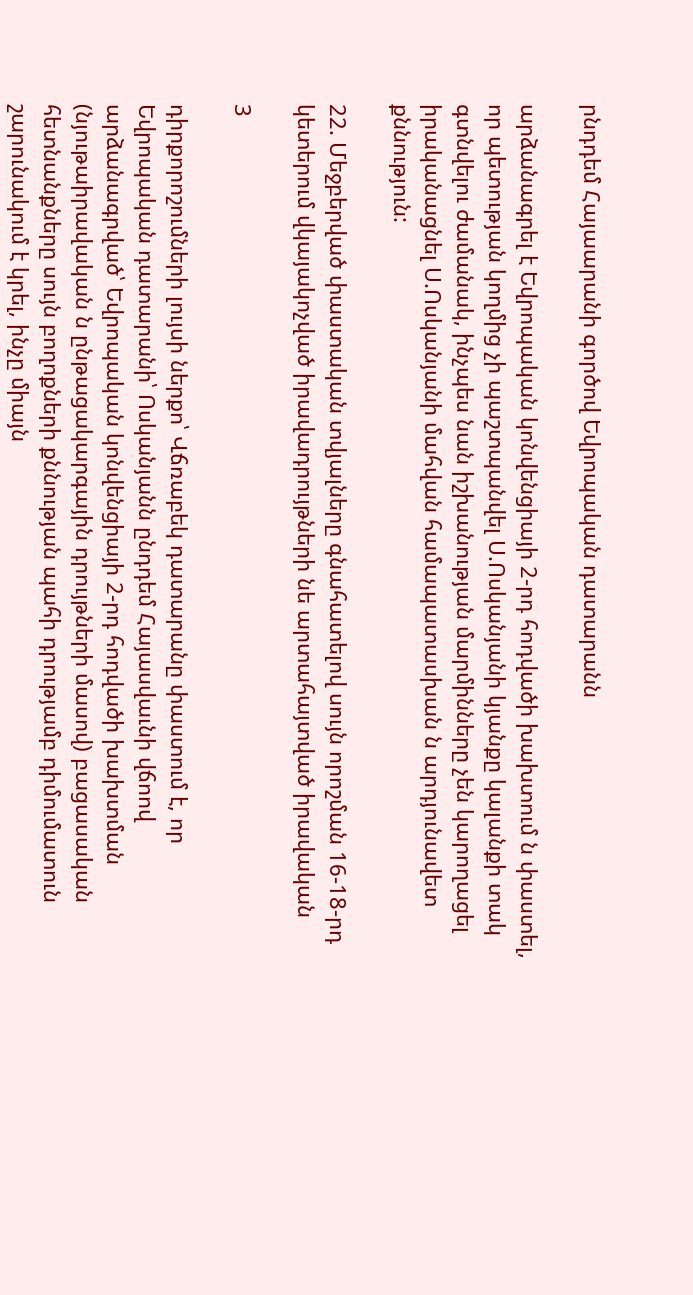րնդդեմ Հայաարանի գործով Եվրոպական դատարանն

արձանագրել է Եվրոպական կոնվենցիայի 2-րդ հոդվածի խախտում ն փաստել, որ պետության կողմից չի պաշտպանվել Ս.Ոսկանյանի կյանքը կալանքի տակ գտնվելու ժամանակ, ինչպես նան իշխանության մարմինները չեն կարողացել իրականացնել Ս.Ոսկանյանի մահվան համապատասխան ն արդյունավետ քննություն:

22. Մեջբերված փաստական տվյալները գնահատելով սույն որոշման 16-18-րդ կետերում վկայակոչված իրավադրույթների նե արտահայտված իրավական

3

դիրքորոշումների լույսի ներքո՝ Վճռաբեկ դատարանը փաստում է, որ Եվրոպական դատարանի՝ Ոսկանյանն ընդդեմ Հայասվաւնի վճոով արձանագրված՝ Եվրոպական կոնվենցիայի 2-րդ հոդվածի խախտման (նյութաիրավական ն ընթացակարգային դրույթների մասով) բացասական հետնանքները սույն բողոքների քննության պահի դրությամբ դիմումատուն շարունակում է կրել, ինչը միայն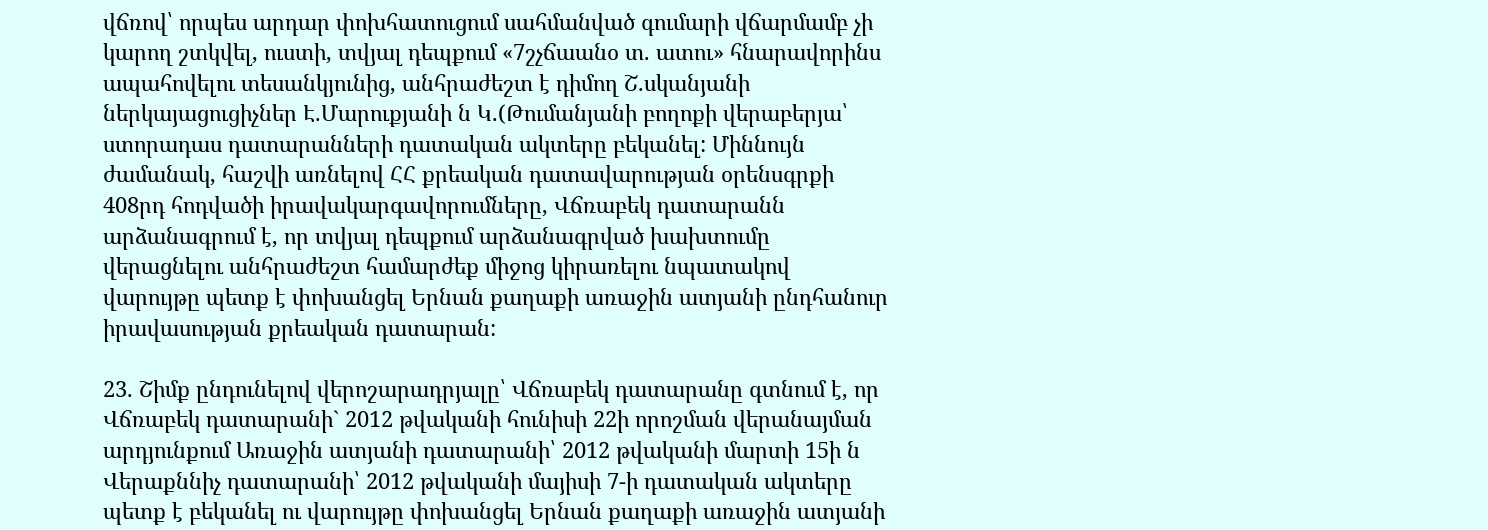վճռով՝ որպես արդար փոխհատուցում սահմանված գումարի վճարմամբ չի կարող շտկվել, ուստի, տվյալ դեպքում «7շչճաանօ տ. ատու» հնարավորինս ապահովելու տեսանկյունից, անհրաժեշտ է դիմող Շ.սկանյանի ներկայացուցիչներ Է.Մարուքյանի ն Կ.(Թումանյանի բողոքի վերաբերյա՝ ստորադաս դատարանների դատական ակտերը բեկանել: Միննույն ժամանակ, հաշվի առնելով ՀՀ քրեական դատավարության օրենսգրքի 408րդ հոդվածի իրավակարգավորումները, Վճռաբեկ դատարանն արձանագրում է, որ տվյալ դեպքում արձանագրված խախտումը վերացնելու անհրաժեշտ համարժեք միջոց կիրառելու նպատակով վարույթը պետք է փոխանցել Երնան քաղաքի առաջին ատյանի ընդհանուր իրավասության քրեական դատարան:

23. Շիմք ընդունելով վերոշարադրյալը՝ Վճռաբեկ դատարանը գտնում է, որ Վճռաբեկ դատարանի` 2012 թվականի հունիսի 22ի որոշման վերանայման արդյունքում Առաջին ատյանի դատարանի՝ 2012 թվականի մարտի 15ի ն Վերաքննիչ դատարանի՝ 2012 թվականի մայիսի 7-ի դատական ակտերը պետք է բեկանել ու վարույթը փոխանցել Երնան քաղաքի առաջին ատյանի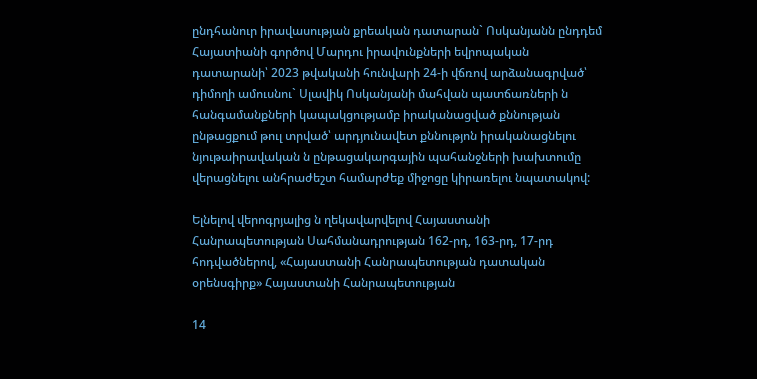ընդհանուր իրավասության քրեական դատարան` Ոսկանյանն ընդդեմ Հայատիանի գործով Մարդու իրավունքների եվրոպական դատարանի՝ 2023 թվականի հունվարի 24-ի վճռով արձանագրված՝ դիմողի ամուսնու` Սլավիկ Ոսկանյանի մահվան պատճառների ն հանգամանքների կապակցությամբ իրականացված քննության ընթացքում թուլ տրված՝ արդյունավետ քննությոն իրականացնելու նյութաիրավական ն ընթացակարգային պահանջների խախտումը վերացնելու անհրաժեշտ համարժեք միջոցը կիրառելու նպատակով:

Ելնելով վերոգրյալից ն ղեկավարվելով Հայաստանի Հանրապետության Սահմանադրության 162-րդ, 163-րդ, 17-րդ հոդվածներով, «Հայաստանի Հանրապետության դատական օրենսգիրք» Հայաստանի Հանրապետության

14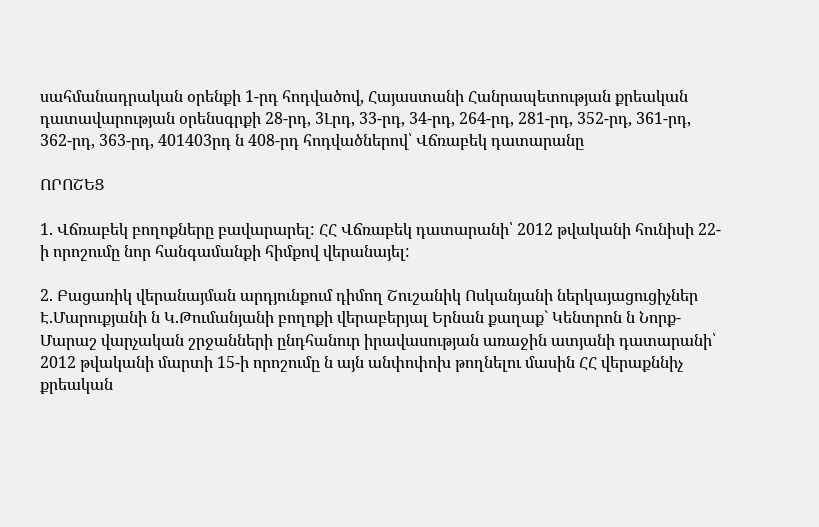սահմանադրական օրենքի 1-րդ հոդվածով, Հայաստանի Հանրապետության քրեական դատավարության օրենսգրքի 28-րդ, 3Լրդ, 33-րդ, 34-րդ, 264-րդ, 281-րդ, 352-րդ, 361-րդ, 362-րդ, 363-րդ, 401403րդ ն 408-րդ հոդվածներով՝ Վճռաբեկ դատարանը

ՈՐՈՇԵՑ

1. Վճռաբեկ բողոքները բավարարել: ՀՀ Վճռաբեկ դատարանի՝ 2012 թվականի հունիսի 22-ի որոշումը նոր հանգամանքի հիմքով վերանայել:

2. Բացառիկ վերանայման արդյունքում դիմող Շուշանիկ Ոսկանյանի ներկայացուցիչներ Է.Մարուքյանի ն Կ.Թումանյանի բողոքի վերաբերյալ Երնան քաղաք` Կենտրոն ն Նորք-Մարաշ վարչական շրջանների ընդհանուր իրավասության առաջին ատյանի դատարանի՝ 2012 թվականի մարտի 15-ի որոշումը ն այն անփոփոխ թողնելու մասին ՀՀ վերաքննիչ քրեական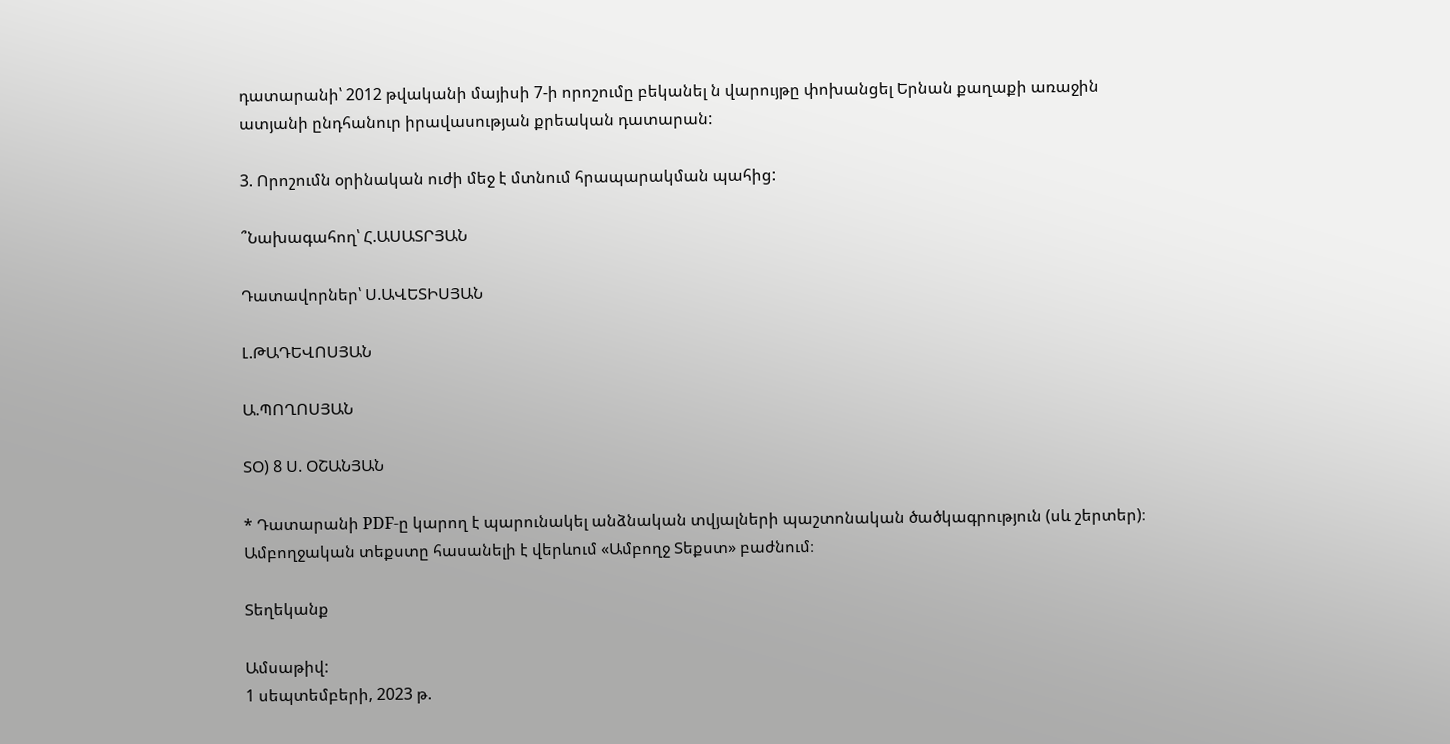դատարանի՝ 2012 թվականի մայիսի 7-ի որոշումը բեկանել ն վարույթը փոխանցել Երնան քաղաքի առաջին ատյանի ընդհանուր իրավասության քրեական դատարան:

3. Որոշումն օրինական ուժի մեջ է մտնում հրապարակման պահից:

՞Նախագահող՝ Հ.ԱՍԱՏՐՅԱՆ

Դատավորներ՝ Ս.ԱՎԵՏԻՍՅԱՆ

Լ.ԹԱԴԵՎՈՍՅԱՆ

Ա.ՊՈՂՈՍՅԱՆ

ՏՕ) 8 Ս. ՕՇԱՆՅԱՆ

* Դատարանի PDF-ը կարող է պարունակել անձնական տվյալների պաշտոնական ծածկագրություն (սև շերտեր)։ Ամբողջական տեքստը հասանելի է վերևում «Ամբողջ Տեքստ» բաժնում։

Տեղեկանք

Ամսաթիվ:
1 սեպտեմբերի, 2023 թ.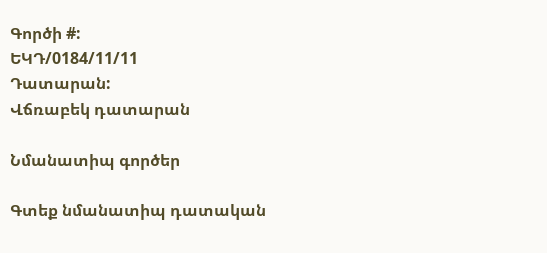Գործի #:
ԵԿԴ/0184/11/11
Դատարան:
Վճռաբեկ դատարան

Նմանատիպ գործեր

Գտեք նմանատիպ դատական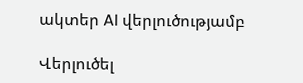ակտեր AI վերլուծությամբ

Վերլուծել